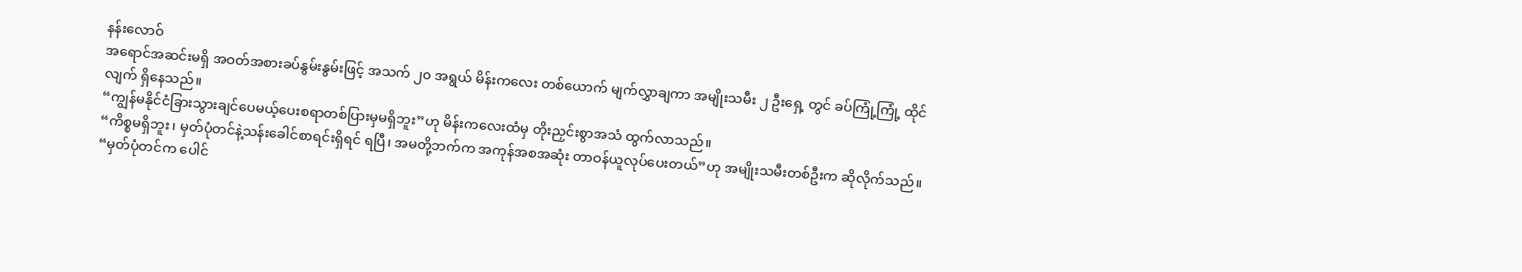နန်းလောဝ်
အရောင်အဆင်းမရှိ အဝတ်အစားခပ်နွမ်းနွမ်းဖြင့် အသက် ၂၀ အရွယ် မိန်းကလေး တစ်ယောက် မျက်လွှာချကာ အမျိုးသမီး ၂ ဦးရှေ့ တွင် ခပ်ကြုံ့ကြုံ့ ထိုင်လျက် ရှိနေသည်။
“ကျွန်မနိုင်ငံခြားသွားချင်ပေမယ့်ပေးစရာတစ်ပြားမှမရှိဘူး”ဟု မိန်းကလေးထံမှ တိုးညှင်းစွာအသံ ထွက်လာသည်။
“ကိစ္စမရှိဘူး၊ မှတ်ပုံတင်နဲ့သန်းခေါင်စာရင်းရှိရင် ရပြီ၊ အမတို့ဘက်က အကုန်အစအဆုံး တာဝန်ယူလုပ်ပေးတယ်”ဟု အမျိုးသမီးတစ်ဦးက ဆိုလိုက်သည်။
“မှတ်ပုံတင်က ပေါင်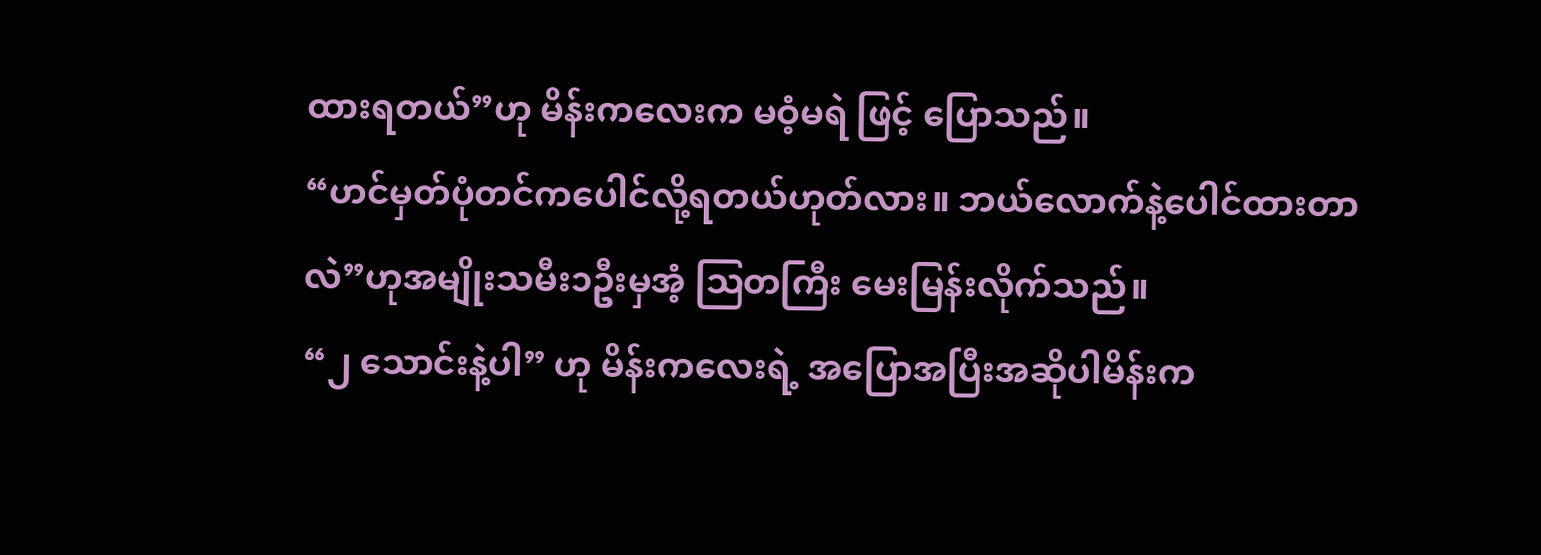ထားရတယ်”ဟု မိန်းကလေးက မဝံ့မရဲ ဖြင့် ပြောသည်။
“ဟင်မှတ်ပုံတင်ကပေါင်လို့ရတယ်ဟုတ်လား။ ဘယ်လောက်နဲ့ပေါင်ထားတာလဲ”ဟုအမျိုးသမီး၁ဦးမှအံ့ ဩတကြီး မေးမြန်းလိုက်သည်။
“၂ သောင်းနဲ့ပါ” ဟု မိန်းကလေးရဲ့ အပြောအပြီးအဆိုပါမိန်းက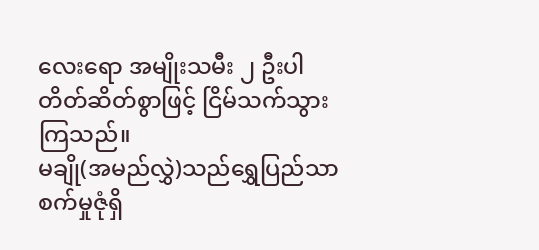လေးရော အမျိုးသမီး ၂ ဦးပါ တိတ်ဆိတ်စွာဖြင့် ငြိမ်သက်သွားကြသည်။
မချို(အမည်လွှဲ)သည်ရွှေပြည်သာ စက်မှုဇုံရှိ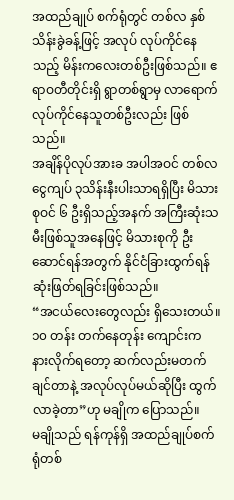အထည်ချုပ် စက်ရုံတွင် တစ်လ နှစ်သိန်းခွဲခန့်ဖြင့် အလုပ် လုပ်ကိုင်နေသည့် မိန်းကလေးတစ်ဦးဖြစ်သည်။ ဧရာဝတီတိုင်းရှိ ရွာတစ်ရွာမှ လာရောက် လုပ်ကိုင်နေသူတစ်ဦးလည်း ဖြစ်သည်။
အချိန်ပိုလုပ်အားခ အပါအဝင် တစ်လငွေကျပ် ၃သိန်းနီးပါးသာရရှိပြီး မိသားစုဝင် ၆ ဦးရှိသည့်အနက် အကြီးဆုံးသမီးဖြစ်သူအနေဖြင့် မိသားစုကို ဦးဆောင်ရန်အတွက် နိုင်ငံခြားထွက်ရန် ဆုံးဖြတ်ရခြင်းဖြစ်သည်။
“အငယ်လေးတွေလည်း ရှိသေးတယ်။ ၁၀ တန်း တက်နေတုန်း ကျောင်းက နားလိုက်ရတော့ ဆက်လည်းမတက်ချင်တာနဲ့ အလုပ်လုပ်မယ်ဆိုပြီး ထွက်လာခဲ့တာ”ဟု မချိုက ပြောသည်။
မချိုသည် ရန်ကုန်ရှိ အထည်ချုပ်စက်ရုံတစ်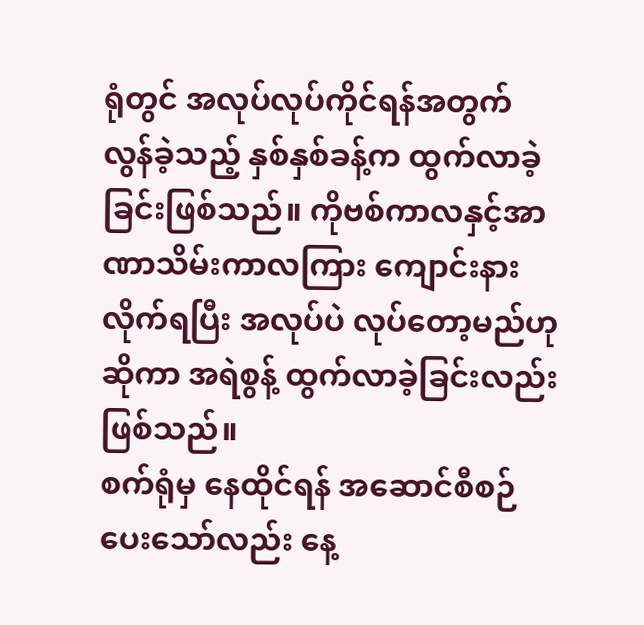ရုံတွင် အလုပ်လုပ်ကိုင်ရန်အတွက် လွန်ခဲ့သည့် နှစ်နှစ်ခန့်က ထွက်လာခဲ့ခြင်းဖြစ်သည်။ ကိုဗစ်ကာလနှင့်အာဏာသိမ်းကာလကြား ကျောင်းနားလိုက်ရပြီး အလုပ်ပဲ လုပ်တော့မည်ဟုဆိုကာ အရဲစွန့် ထွက်လာခဲ့ခြင်းလည်း ဖြစ်သည်။
စက်ရုံမှ နေထိုင်ရန် အဆောင်စီစဉ်ပေးသော်လည်း နေ့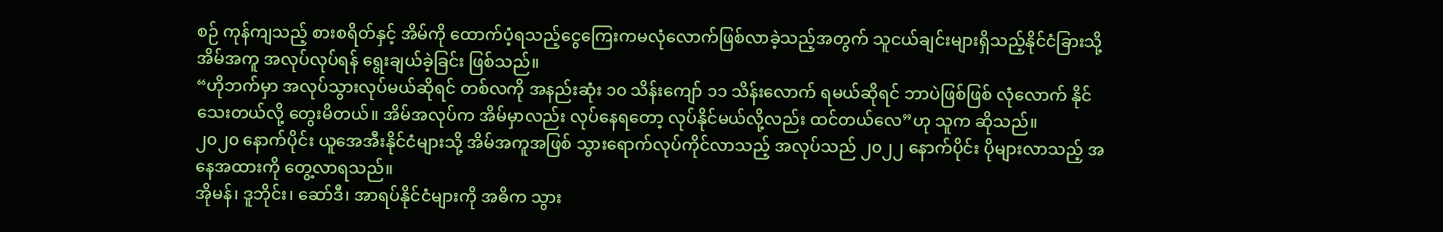စဉ် ကုန်ကျသည့် စားစရိတ်နှင့် အိမ်ကို ထောက်ပံ့ရသည့်ငွေကြေးကမလုံလောက်ဖြစ်လာခဲ့သည့်အတွက် သူငယ်ချင်းများရှိသည့်နိုင်ငံခြားသို့ အိမ်အကူ အလုပ်လုပ်ရန် ရွေးချယ်ခဲ့ခြင်း ဖြစ်သည်။
“ဟိုဘက်မှာ အလုပ်သွားလုပ်မယ်ဆိုရင် တစ်လကို အနည်းဆုံး ၁၀ သိန်းကျော် ၁၁ သိန်းလောက် ရမယ်ဆိုရင် ဘာပဲဖြစ်ဖြစ် လုံလောက် နိုင်သေးတယ်လို့ တွေးမိတယ်။ အိမ်အလုပ်က အိမ်မှာလည်း လုပ်နေရတော့ လုပ်နိုင်မယ်လို့လည်း ထင်တယ်လေ”ဟု သူက ဆိုသည်။
၂၀၂၀ နောက်ပိုင်း ယူအေအီးနိုင်ငံများသို့ အိမ်အကူအဖြစ် သွားရောက်လုပ်ကိုင်လာသည့် အလုပ်သည် ၂၀၂၂ နောက်ပိုင်း ပိုများလာသည့် အနေအထားကို တွေ့လာရသည်။
အိုမန်၊ ဒူဘိုင်း၊ ဆော်ဒီ၊ အာရပ်နိုင်ငံများကို အဓိက သွား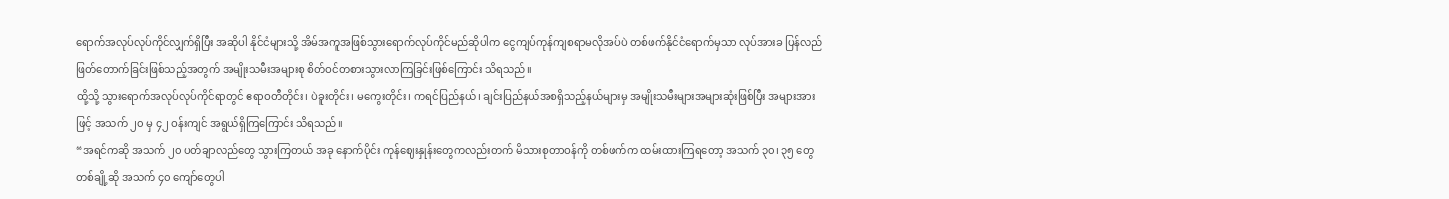ရောက်အလုပ်လုပ်ကိုင်လျှက်ရှိပြီး အဆိုပါ နိုင်ငံများသို့ အိမ်အကူအဖြစ်သွားရောက်လုပ်ကိုင်မည်ဆိုပါက ငွေကျပ်ကုန်ကျစရာမလိုအပ်ပဲ တစ်ဖက်နိုင်ငံရောက်မှသာ လုပ်အားခ ပြန်လည် ဖြတ်တောက်ခြင်းဖြစ်သည့်အတွက် အမျိုးသမီးအများစု စိတ်ဝင်တစားသွားလာကြခြင်းဖြစ်ကြောင်း သိရသည်။
ထို့သို့ သွားရောက်အလုပ်လုပ်ကိုင်ရာတွင် ဧရာဝတီတိုင်း၊ ပဲခူးတိုင်း၊ မကွေးတိုင်း၊ ကရင်ပြည်နယ်၊ ချင်းပြည်နယ်အစရှိသည့်နယ်များမှ အမျိုးသမီးများအများဆုံးဖြစ်ပြီး အများအားဖြင့် အသက် ၂၀ မှ ၄၂ ဝန်းကျင် အရွယ်ရှိကြကြောင်း သိရသည်။
“အရင်ကဆို အသက် ၂၀ ပတ်ချာလည်တွေ သွားကြတယ် အခု နောက်ပိုင်း ကုန်ဈေးနှုန်းတွေကလည်းတက် မိသားစုတာဝန်ကို တစ်ဖက်က ထမ်းထားကြရတော့ အသက် ၃၀၊ ၃၅ တွေ တစ်ချို့ဆို အသက် ၄၀ ကျော်တွေပါ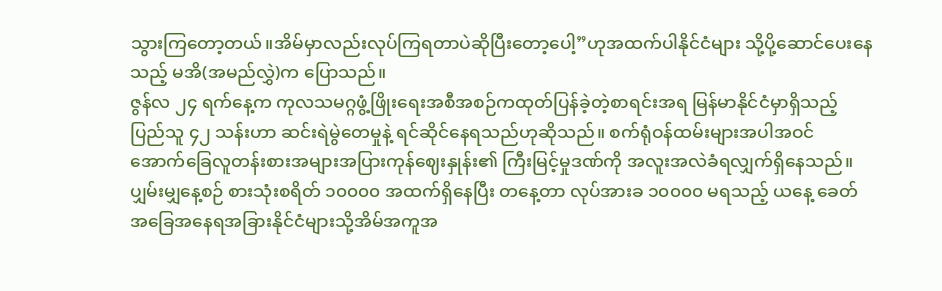သွားကြတော့တယ်။အိမ်မှာလည်းလုပ်ကြရတာပဲဆိုပြီးတော့ပေါ့”ဟုအထက်ပါနိုင်ငံများ သို့ပို့ဆောင်ပေးနေသည့် မအိ(အမည်လွှဲ)က ပြောသည်။
ဇွန်လ ၂၄ ရက်နေ့က ကုလသမဂ္ဂဖွံ့ဖြိုးရေးအစီအစဉ်ကထုတ်ပြန်ခဲ့တဲ့စာရင်းအရ မြန်မာနိုင်ငံမှာရှိသည့် ပြည်သူ ၄၂ သန်းဟာ ဆင်းရဲမွဲတေမှုနဲ့ ရင်ဆိုင်နေရသည်ဟုဆိုသည်။ စက်ရုံဝန်ထမ်းများအပါအဝင် အောက်ခြေလူတန်းစားအများအပြားကုန်ဈေးနှုန်း၏ ကြီးမြင့်မှုဒဏ်ကို အလူးအလဲခံရလျှက်ရှိနေသည်။
ပျှမ်းမျှနေ့စဉ် စားသုံးစရိတ် ၁၀၀၀၀ အထက်ရှိနေပြီး တနေ့တာ လုပ်အားခ ၁၀၀၀၀ မရသည့် ယနေ့ ခေတ်အခြေအနေရအခြားနိုင်ငံများသို့အိမ်အကူအ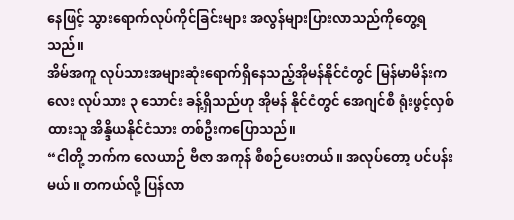နေဖြင့် သွားရောက်လုပ်ကိုင်ခြင်းများ အလွန်များပြားလာသည်ကိုတွေ့ရသည်။
အိမ်အကူ လုပ်သားအများဆုံးရောက်ရှိနေသည့်အိုမန်နိုင်ငံတွင် မြန်မာမိန်းကလေး လုပ်သား ၃ သောင်း ခန့်ရှိသည်ဟု အိုမန် နိုင်ငံတွင် အေဂျင်စီ ရုံးဖွင့်လှစ်ထားသူ အိန္ဒိယနိုင်ငံသား တစ်ဦးကပြောသည်။
“ငါတို့ ဘက်က လေယာဉ် ဗီဇာ အကုန် စီစဉ်ပေးတယ်။ အလုပ်တော့ ပင်ပန်းမယ်။ တကယ်လို့ ပြန်လာ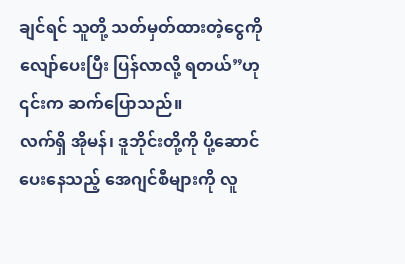ချင်ရင် သူတို့ သတ်မှတ်ထားတဲ့ငွေကို လျော်ပေးပြီး ပြန်လာလို့ ရတယ်”ဟု ၎င်းက ဆက်ပြောသည်။
လက်ရှိ အိုမန်၊ ဒူဘိုင်းတို့ကို ပို့ဆောင်ပေးနေသည့် အေဂျင်စီများကို လူ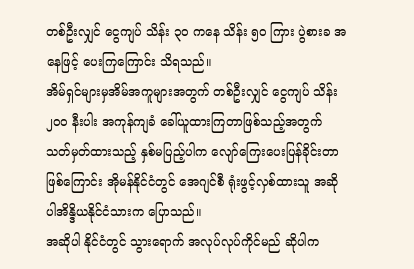တစ်ဦးလျှင် ငွေကျပ် သိန်း ၃၀ ကနေ သိန်း ၅၀ ကြား ပွဲစားခ အနေဖြင့် ပေးကြကြောင်း သိရသည်။
အိမ်ရှင်များမှအိမ်အကူများအတွက် တစ်ဦးလျှင် ငွေကျပ် သိန်း ၂၀၀ နီးပါး အကုန်ကျခံ ခေါ်ယူထားကြတာဖြစ်သည့်အတွက် သတ်မှတ်ထားသည့် နှစ်မပြည့်ပါက လျော်ကြေးပေးပြန်ခိုင်းတာဖြစ်ကြောင်း အိုမန်နိုင်ငံတွင် အေဂျင်စီ ရုံးဖွင့်လှစ်ထားသူ အဆိုပါအိန္ဒိယနိုင်ငံသားက ပြောသည်။
အဆိုပါ နိုင်ငံတွင် သွားရောက် အလုပ်လုပ်ကိုင်မည် ဆိုပါက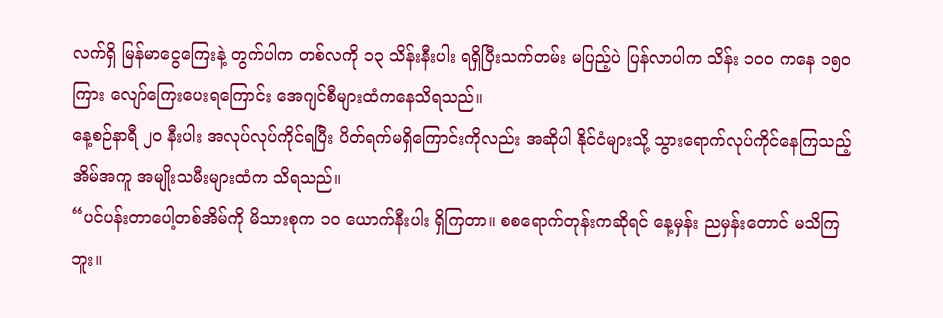လက်ရှိ မြန်မာငွေကြေးနဲ့ တွက်ပါက တစ်လကို ၁၃ သိန်းနီးပါး ရရှိပြီးသက်တမ်း မပြည့်ပဲ ပြန်လာပါက သိန်း ၁၀၀ ကနေ ၁၅၀ ကြား လျော်ကြေးပေးရကြောင်း အေဂျင်စီများထံကနေသိရသည်။
နေ့စဉ်နာရီ ၂၀ နီးပါး အလုပ်လုပ်ကိုင်ရပြီး ပိတ်ရက်မရှိကြောင်းကိုလည်း အဆိုပါ နိုင်ငံများသို့ သွားရောက်လုပ်ကိုင်နေကြသည့် အိမ်အကူ အမျိုးသမီးများထံက သိရသည်။
“ပင်ပန်းတာပေါ့တစ်အိမ်ကို မိသားစုက ၁၀ ယောက်နီးပါး ရှိကြတာ။ စစရောက်တုန်းကဆိုရင် နေ့မှန်း ညမှန်းတောင် မသိကြဘူး။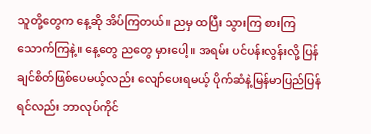သူတို့တွေက နေ့ဆို အိပ်ကြတယ်။ ညမှ ထပြီး သွားကြ စားကြ သောက်ကြနဲ့။ နေ့တွေ ညတွေ မှားပေါ့။ အရမ်း ပင်ပန်းလွန်းလို့ ပြန်ချင်စိတ်ဖြစ်ပေမယ့်လည်း လျော်ပေးရမယ့် ပိုက်ဆံနဲ့မြန်မာပြည်ပြန်ရင်လည်း ဘာလုပ်ကိုင်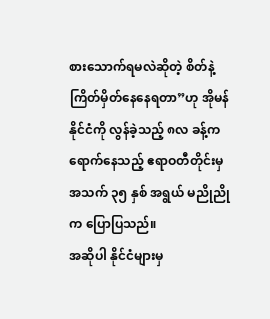စားသောက်ရမလဲဆိုတဲ့ စိတ်နဲ့ ကြိတ်မှိတ်နေနေရတာ”ဟု အိုမန်နိုင်ငံကို လွန်ခဲ့သည့် ၈လ ခန့်က ရောက်နေသည့် ဧရာဝတီတိုင်းမှ အသက် ၃၅ နှစ် အရွယ် မညိုညိုက ပြောပြသည်။
အဆိုပါ နိုင်ငံများမှ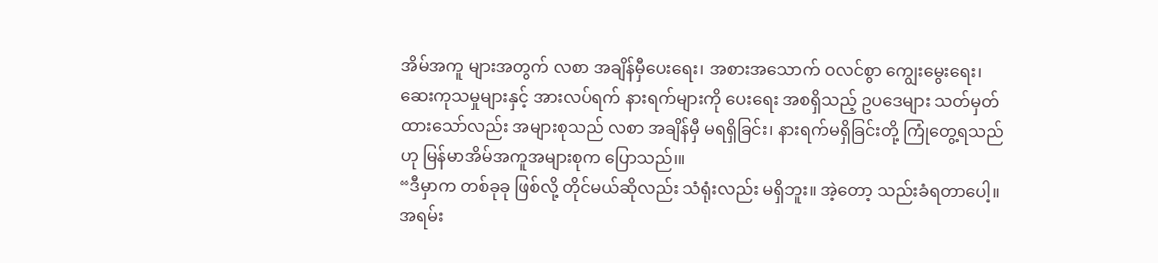အိမ်အကူ များအတွက် လစာ အချိန်မှီပေးရေး၊ အစားအသောက် ဝလင်စွာ ကျွေးမွေးရေး၊ ဆေးကုသမှုများနှင့် အားလပ်ရက် နားရက်များကို ပေးရေး အစရှိသည့် ဥပဒေများ သတ်မှတ် ထားသော်လည်း အများစုသည် လစာ အချိန်မှီ မရရှိခြင်း၊ နားရက်မရှိခြင်းတို့ ကြုံတွေ့ရသည်ဟု မြန်မာအိမ်အကူအများစုက ပြောသည်၊။
“ဒီမှာက တစ်ခုခု ဖြစ်လို့ တိုင်မယ်ဆိုလည်း သံရုံးလည်း မရှိဘူး။ အဲ့တော့ သည်းခံရတာပေါ့။ အရမ်း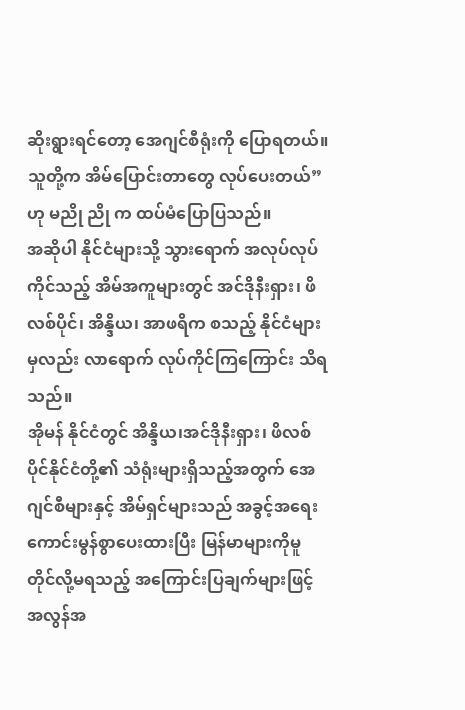ဆိုးရွားရင်တော့ အေဂျင်စီရုံးကို ပြောရတယ်။သူတို့က အိမ်ပြောင်းတာတွေ လုပ်ပေးတယ်”ဟု မညို ညို က ထပ်မံပြောပြသည်။
အဆိုပါ နိုင်ငံများသို့ သွားရောက် အလုပ်လုပ်ကိုင်သည့် အိမ်အကူများတွင် အင်ဒိုနီးရှား၊ ဖိလစ်ပိုင်၊ အိန္ဒိယ၊ အာဖရိက စသည့် နိုင်ငံများမှလည်း လာရောက် လုပ်ကိုင်ကြကြောင်း သိရသည်။
အိုမန် နိုင်ငံတွင် အိန္ဒိယ၊အင်ဒိုနီးရှား၊ ဖိလစ်ပိုင်နိုင်ငံတို့၏ သံရုံးများရှိသည့်အတွက် အေဂျင်စီများနှင့် အိမ်ရှင်များသည် အခွင့်အရေး ကောင်းမွန်စွာပေးထားပြီး မြန်မာများကိုမူ တိုင်လို့မရသည့် အကြောင်းပြချက်များဖြင့် အလွန်အ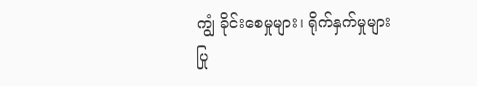ကျွံ ခိုင်းစေမှုများ၊ ရိုက်နှက်မှုများ ပြု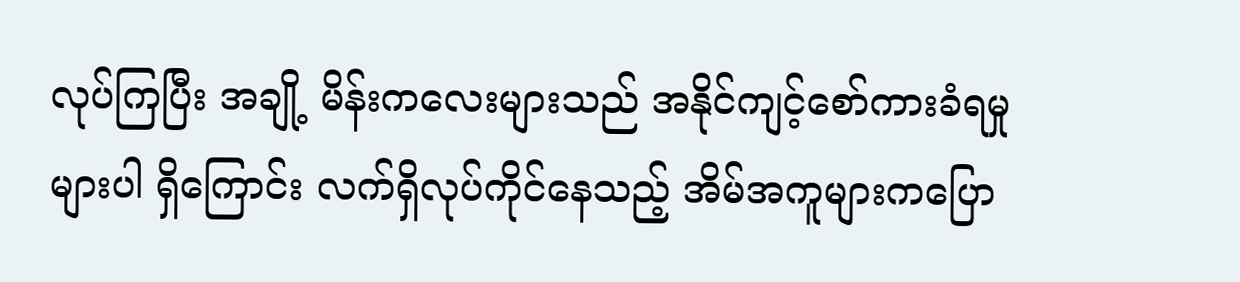လုပ်ကြပြီး အချို့ မိန်းကလေးများသည် အနိုင်ကျင့်စော်ကားခံရမှုများပါ ရှိကြောင်း လက်ရှိလုပ်ကိုင်နေသည့် အိမ်အကူများကပြော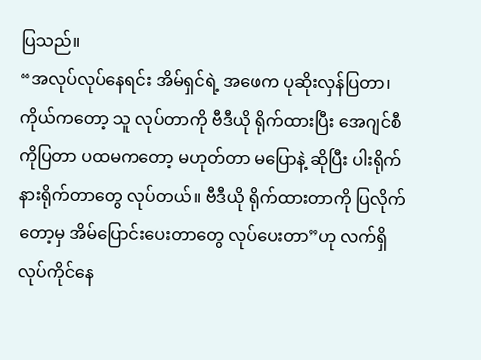ပြသည်။
“အလုပ်လုပ်နေရင်း အိမ်ရှင်ရဲ့ အဖေက ပုဆိုးလှန်ပြတာ၊ ကိုယ်ကတော့ သူ လုပ်တာကို ဗီဒီယို ရိုက်ထားပြီး အေဂျင်စီကိုပြတာ ပထမကတော့ မဟုတ်တာ မပြောနဲ့ ဆိုပြီး ပါးရိုက် နားရိုက်တာတွေ လုပ်တယ်။ ဗီဒီယို ရိုက်ထားတာကို ပြလိုက်တော့မှ အိမ်ပြောင်းပေးတာတွေ လုပ်ပေးတာ”ဟု လက်ရှိ လုပ်ကိုင်နေ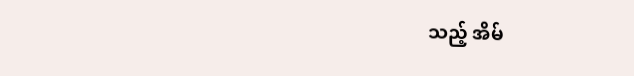သည့် အိမ်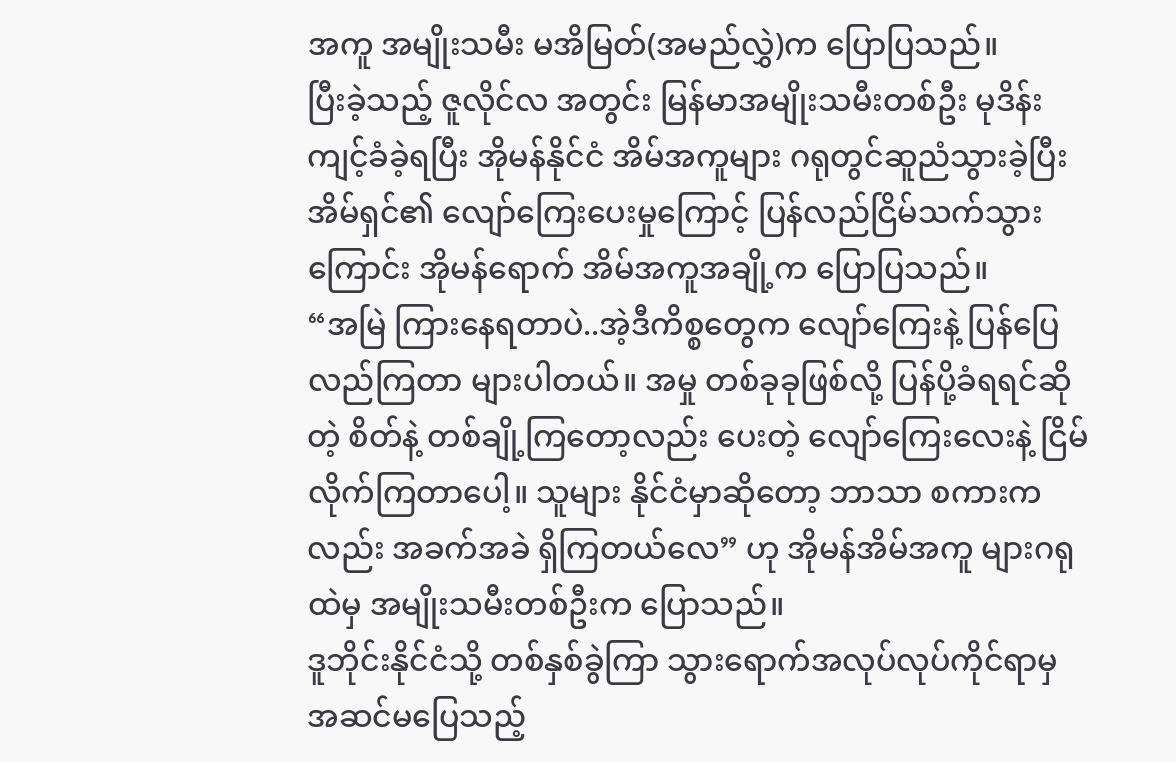အကူ အမျိုးသမီး မအိမြတ်(အမည်လွှဲ)က ပြောပြသည်။
ပြီးခဲ့သည့် ဇူလိုင်လ အတွင်း မြန်မာအမျိုးသမီးတစ်ဦး မုဒိန်းကျင့်ခံခဲ့ရပြီး အိုမန်နိုင်ငံ အိမ်အကူများ ဂရုတွင်ဆူညံသွားခဲ့ပြီး အိမ်ရှင်၏ လျော်ကြေးပေးမှုကြောင့် ပြန်လည်ငြိမ်သက်သွားကြောင်း အိုမန်ရောက် အိမ်အကူအချို့က ပြောပြသည်။
“အမြဲ ကြားနေရတာပဲ..အဲ့ဒီကိစ္စတွေက လျော်ကြေးနဲ့ ပြန်ပြေလည်ကြတာ များပါတယ်။ အမှု တစ်ခုခုဖြစ်လို့ ပြန်ပို့ခံရရင်ဆိုတဲ့ စိတ်နဲ့ တစ်ချို့ကြတော့လည်း ပေးတဲ့ လျော်ကြေးလေးနဲ့ ငြိမ်လိုက်ကြတာပေါ့။ သူများ နိုင်ငံမှာဆိုတော့ ဘာသာ စကားကလည်း အခက်အခဲ ရှိကြတယ်လေ” ဟု အိုမန်အိမ်အကူ များဂရုထဲမှ အမျိုးသမီးတစ်ဦးက ပြောသည်။
ဒူဘိုင်းနိုင်ငံသို့ တစ်နှစ်ခွဲကြာ သွားရောက်အလုပ်လုပ်ကိုင်ရာမှ အဆင်မပြေသည့်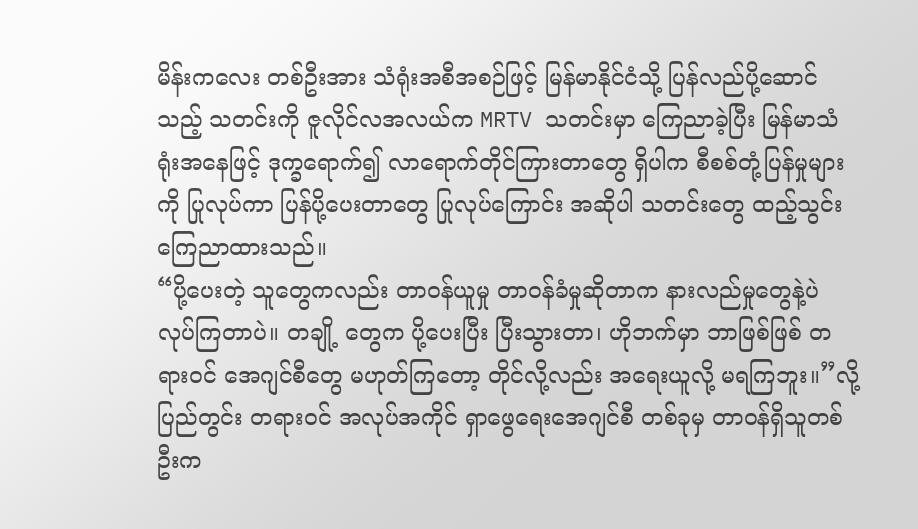မိန်းကလေး တစ်ဦးအား သံရုံးအစီအစဉ်ဖြင့် မြန်မာနိုင်ငံသို့ ပြန်လည်ပို့ဆောင်သည့် သတင်းကို ဇူလိုင်လအလယ်က MRTV သတင်းမှာ ကြေညာခဲ့ပြီး မြန်မာသံရုံးအနေဖြင့် ဒုက္ခရောက်၍ လာရောက်တိုင်ကြားတာတွေ ရှိပါက စီစစ်တုံ့ပြန်မှုများကို ပြုလုပ်ကာ ပြန်ပို့ပေးတာတွေ ပြုလုပ်ကြောင်း အဆိုပါ သတင်းတွေ ထည့်သွင်း ကြေညာထားသည်။
“ပို့ပေးတဲ့ သူတွေကလည်း တာဝန်ယူမှု တာဝန်ခံမှုဆိုတာက နားလည်မှုတွေနဲ့ပဲ လုပ်ကြတာပဲ။ တချို့ တွေက ပို့ပေးပြီး ပြီးသွားတာ၊ ဟိုဘက်မှာ ဘာဖြစ်ဖြစ် တရားဝင် အေဂျင်စီတွေ မဟုတ်ကြတော့ တိုင်လို့လည်း အရေးယူလို့ မရကြဘူး။”လို့ပြည်တွင်း တရားဝင် အလုပ်အကိုင် ရှာဖွေရေးအေဂျင်စီ တစ်ခုမှ တာဝန်ရှိသူတစ်ဦးက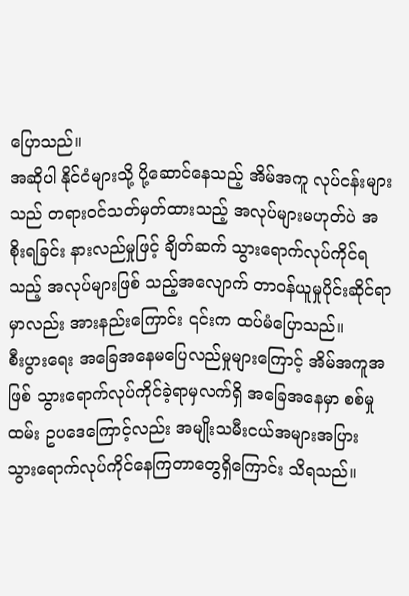ပြောသည်။
အဆိုပါ နိုင်ငံများသို့ ပို့ဆောင်နေသည့် အိမ်အကူ လုပ်ငန်းများသည် တရားဝင်သတ်မှတ်ထားသည့် အလုပ်များမဟုတ်ပဲ အစိုးရခြင်း နားလည်မှုဖြင့် ချိတ်ဆက် သွားရောက်လုပ်ကိုင်ရသည့် အလုပ်များဖြစ် သည့်အလျောက် တာဝန်ယူမှုပိုင်းဆိုင်ရာမှာလည်း အားနည်းကြောင်း ၎င်းက ထပ်မံပြောသည်။
စီးပွားရေး အခြေအနေမပြေလည်မှုများကြောင့် အိမ်အကူအဖြစ် သွားရောက်လုပ်ကိုင်ခဲ့ရာမှလက်ရှိ အခြေအနေမှာ စစ်မှုထမ်း ဥပဒေကြောင့်လည်း အမျိုးသမီးငယ်အများအပြား သွားရောက်လုပ်ကိုင်နေကြတာတွေရှိကြောင်း သိရသည်။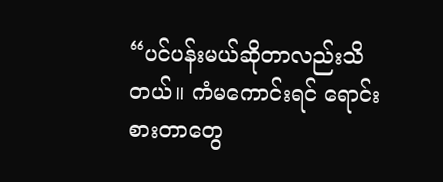“ပင်ပန်းမယ်ဆိုတာလည်းသိတယ်။ ကံမကောင်းရင် ရောင်းစားတာတွေ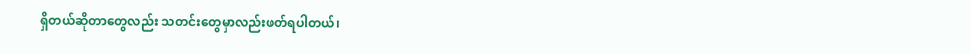ရှိတယ်ဆိုတာတွေလည်း သတင်းတွေမှာလည်းဖတ်ရပါတယ်၊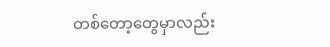တစ်တော့တွေမှာလည်း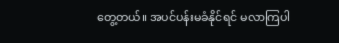တွေ့တယ်။ အပင်ပန်းမခံနိုင်ရင် မလာကြပါ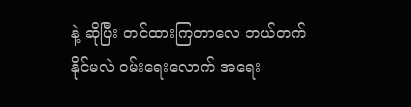နဲ့ ဆိုပြီး တင်ထားကြတာလေ ဘယ်တက်နိုင်မလဲ ဝမ်းရေးလောက် အရေး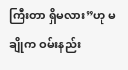ကြီးတာ ရှိမလား”ဟု မချိုက ဝမ်းနည်း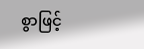စွာဖြင့်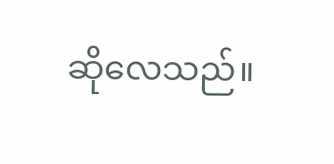ဆိုလေသည်။